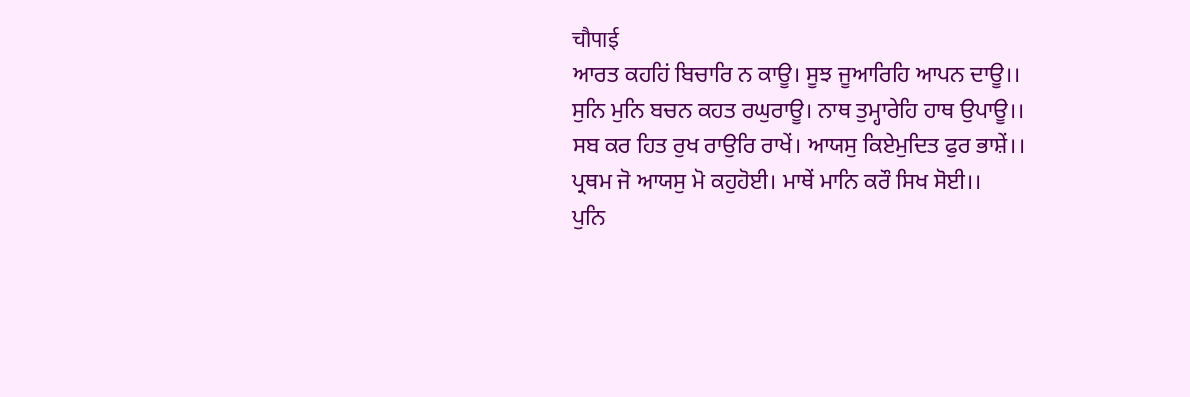चौपाई
ਆਰਤ ਕਹਹਿਂ ਬਿਚਾਰਿ ਨ ਕਾਊ। ਸੂਝ ਜੂਆਰਿਹਿ ਆਪਨ ਦਾਊ।।
ਸੁਨਿ ਮੁਨਿ ਬਚਨ ਕਹਤ ਰਘੁਰਾਊ। ਨਾਥ ਤੁਮ੍ਹਾਰੇਹਿ ਹਾਥ ਉਪਾਊ।।
ਸਬ ਕਰ ਹਿਤ ਰੁਖ ਰਾਉਰਿ ਰਾਖੇਂ। ਆਯਸੁ ਕਿਏਮੁਦਿਤ ਫੁਰ ਭਾਸ਼ੇਂ।।
ਪ੍ਰਥਮ ਜੋ ਆਯਸੁ ਮੋ ਕਹੁਹੋਈ। ਮਾਥੇਂ ਮਾਨਿ ਕਰੌ ਸਿਖ ਸੋਈ।।
ਪੁਨਿ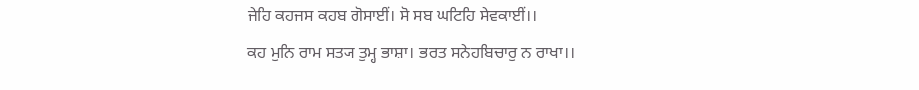ਜੇਹਿ ਕਹਜਸ ਕਹਬ ਗੋਸਾਈਂ। ਸੋ ਸਬ ਘਟਿਹਿ ਸੇਵਕਾਈਂ।।
ਕਹ ਮੁਨਿ ਰਾਮ ਸਤ੍ਯ ਤੁਮ੍ਹ ਭਾਸ਼ਾ। ਭਰਤ ਸਨੇਹਬਿਚਾਰੁ ਨ ਰਾਖਾ।।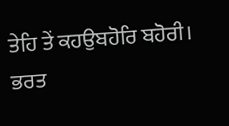ਤੇਹਿ ਤੇਂ ਕਹਉਬਹੋਰਿ ਬਹੋਰੀ। ਭਰਤ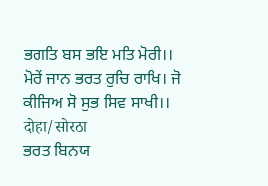ਭਗਤਿ ਬਸ ਭਇ ਮਤਿ ਮੋਰੀ।।
ਮੋਰੇਂ ਜਾਨ ਭਰਤ ਰੁਚਿ ਰਾਖਿ। ਜੋ ਕੀਜਿਅ ਸੋ ਸੁਭ ਸਿਵ ਸਾਖੀ।।
दोहा/सोरठा
ਭਰਤ ਬਿਨਯ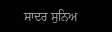ਸਾਦਰ ਸੁਨਿਅ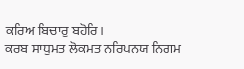ਕਰਿਅ ਬਿਚਾਰੁ ਬਹੋਰਿ।
ਕਰਬ ਸਾਧੁਮਤ ਲੋਕਮਤ ਨਰਿਪਨਯ ਨਿਗਮ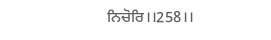ਨਿਚੋਰਿ।।258।।